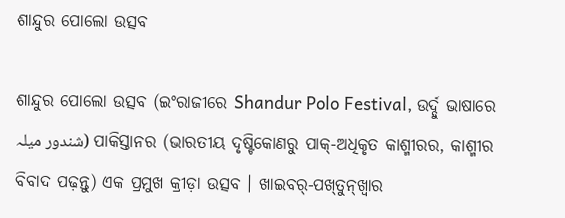ଶାନ୍ଦୁର ପୋଲୋ ଉତ୍ସବ

ଶାନ୍ଦୁର ପୋଲୋ ଉତ୍ସବ (ଇଂରାଜୀରେ Shandur Polo Festival, ଉର୍ଦ୍ଦୁ ଭାଷାରେ شندور میلہ) ପାକିସ୍ତାନର (ଭାରତୀୟ ଦୃଷ୍ଟିକୋଣରୁ ପାକ୍-ଅଧିକୃତ କାଶ୍ମୀରର, କାଶ୍ମୀର ବିବାଦ ପଢ଼ନ୍ତୁ) ଏକ ପ୍ରମୁଖ କ୍ରୀଡ଼ା ଉତ୍ସବ । ଖାଇବର୍-ପଖ୍‍ତୁନ୍‍ଖ୍ୱାର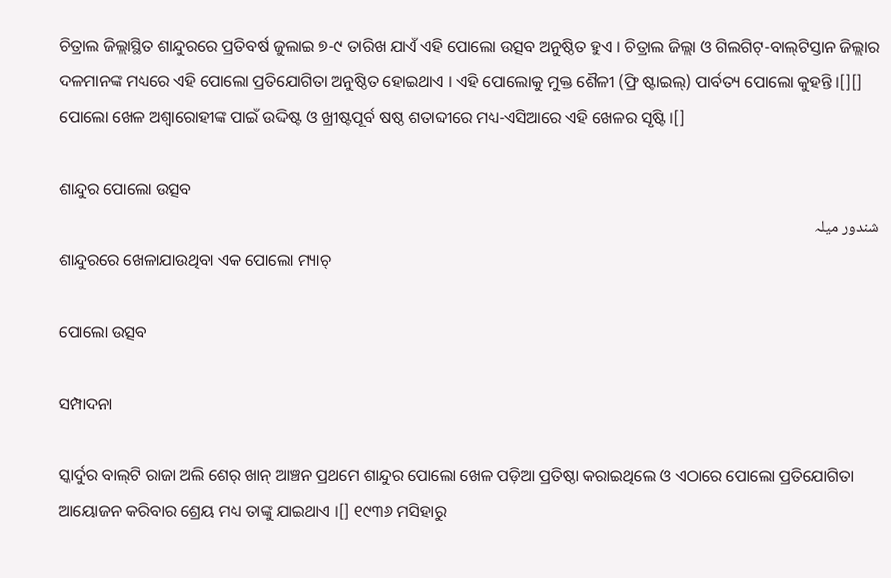ଚିତ୍ରାଲ ଜିଲ୍ଲାସ୍ଥିତ ଶାନ୍ଦୁରରେ ପ୍ରତିବର୍ଷ ଜୁଲାଇ ୭-୯ ତାରିଖ ଯାଏଁ ଏହି ପୋଲୋ ଉତ୍ସବ ଅନୁଷ୍ଠିତ ହୁଏ । ଚିତ୍ରାଲ ଜିଲ୍ଲା ଓ ଗିଲଗିଟ୍-ବାଲ୍‍ଟିସ୍ତାନ ଜିଲ୍ଲାର ଦଳମାନଙ୍କ ମଧ୍ୟରେ ଏହି ପୋଲୋ ପ୍ରତିଯୋଗିତା ଅନୁଷ୍ଠିତ ହୋଇଥାଏ । ଏହି ପୋଲୋକୁ ମୁକ୍ତ ଶୈଳୀ (ଫ୍ରି ଷ୍ଟାଇଲ୍‌) ପାର୍ବତ୍ୟ ପୋଲୋ କୁହନ୍ତି ।[][] ପୋଲୋ ଖେଳ ଅଶ୍ୱାରୋହୀଙ୍କ ପାଇଁ ଉଦ୍ଦିଷ୍ଟ ଓ ଖ୍ରୀଷ୍ଟପୂର୍ବ ଷଷ୍ଠ ଶତାବ୍ଦୀରେ ମଧ୍ୟ-ଏସିଆରେ ଏହି ଖେଳର ସୃଷ୍ଟି ।[]

ଶାନ୍ଦୁର ପୋଲୋ ଉତ୍ସବ
شندور میلہ
ଶାନ୍ଦୁରରେ ଖେଳାଯାଉଥିବା ଏକ ପୋଲୋ ମ୍ୟାଚ୍

ପୋଲୋ ଉତ୍ସବ

ସମ୍ପାଦନା

ସ୍କାର୍ଦୁର ବାଲ୍‍ଟି ରାଜା ଅଲି ଶେର୍ ଖାନ୍ ଆଞ୍ଚନ ପ୍ରଥମେ ଶାନ୍ଦୁର ପୋଲୋ ଖେଳ ପଡ଼ିଆ ପ୍ରତିଷ୍ଠା କରାଇଥିଲେ ଓ ଏଠାରେ ପୋଲୋ ପ୍ରତିଯୋଗିତା ଆୟୋଜନ କରିବାର ଶ୍ରେୟ ମଧ୍ୟ ତାଙ୍କୁ ଯାଇଥାଏ ।[] ୧୯୩୬ ମସିହାରୁ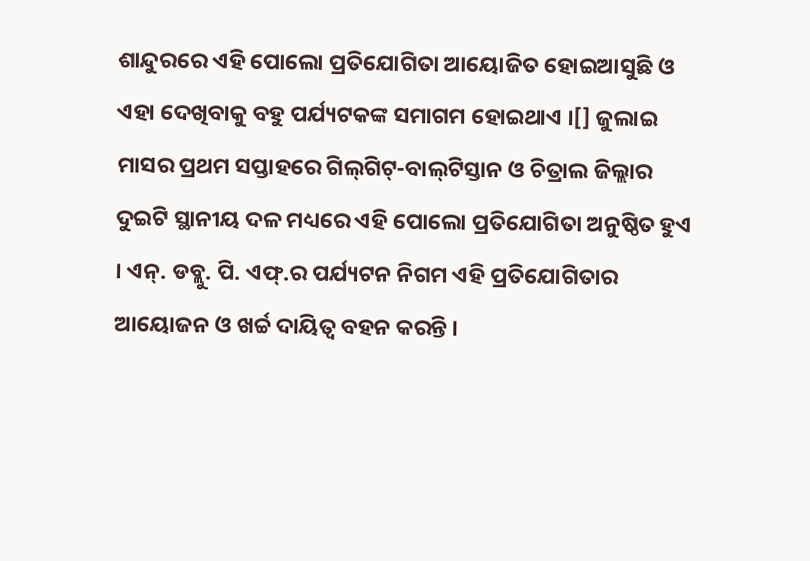ଶାନ୍ଦୁରରେ ଏହି ପୋଲୋ ପ୍ରତିଯୋଗିତା ଆୟୋଜିତ ହୋଇଆସୁଛି ଓ ଏହା ଦେଖିବାକୁ ବହୁ ପର୍ଯ୍ୟଟକଙ୍କ ସମାଗମ ହୋଇଥାଏ ।[] ଜୁଲାଇ ମାସର ପ୍ରଥମ ସପ୍ତାହରେ ଗିଲ୍‍ଗିଟ୍-ବାଲ୍‍ଟିସ୍ତାନ ଓ ଚିତ୍ରାଲ ଜିଲ୍ଲାର ଦୁଇଟି ସ୍ଥାନୀୟ ଦଳ ମଧ୍ୟରେ ଏହି ପୋଲୋ ପ୍ରତିଯୋଗିତା ଅନୁଷ୍ଠିତ ହୁଏ । ଏନ୍. ଡବ୍ଲୁ. ପି. ଏଫ୍.ର ପର୍ଯ୍ୟଟନ ନିଗମ ଏହି ପ୍ରତିଯୋଗିତାର ଆୟୋଜନ ଓ ଖର୍ଚ୍ଚ ଦାୟିତ୍ୱ ବହନ କରନ୍ତି ।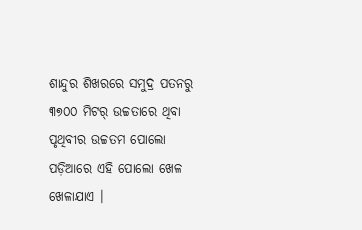ଶାନ୍ଦୁର ଶିଖରରେ ସମୁଦ୍ର ପତନରୁ ୩୭୦୦ ମିଟର୍ ଉଚ୍ଚତାରେ ଥିବା ପୃଥିବୀର ଉଚ୍ଚତମ ପୋଲୋ ପଡ଼ିଆରେ ଏହି ପୋଲୋ ଖେଳ ଖେଳାଯାଏ ।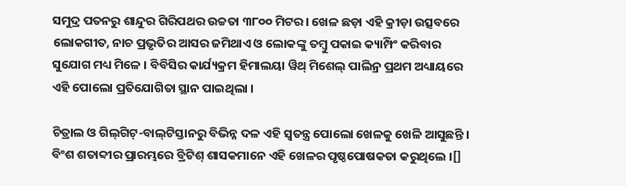ସମୁଦ୍ର ପତନରୁ ଶାନ୍ଦୁର ଗିରିପଥର ଉଚ୍ଚତା ୩୮୦୦ ମିଟର । ଖେଳ ଛଡ଼ା ଏହି କ୍ରୀଡ଼ା ଉତ୍ସବରେ ଲୋକଗୀତ, ନାଚ ପ୍ରଭୃତିର ଆସର ଜମିଥାଏ ଓ ଲୋକଙ୍କୁ ତମ୍ବୁ ପକାଇ କ୍ୟାମ୍ପିଂ କରିବାର ସୁଯୋଗ ମଧ୍ୟ ମିଳେ । ବିବିସିର କାର୍ଯ୍ୟକ୍ରମ ହିମାଲୟା ୱିଥ୍ ମିଶେଲ୍ ପାଲିନ୍ର ପ୍ରଥମ ଅଧ୍ୟାୟରେ ଏହି ପୋଲୋ ପ୍ରତିଯୋଗିତା ସ୍ଥାନ ପାଇଥିଲା ।

ଚିତ୍ରାଲ ଓ ଗିଲ୍‍ଗିଟ୍-ବାଲ୍‍ଟିସ୍ତାନରୁ ବିଭିନ୍ନ ଦଳ ଏହି ସ୍ୱତନ୍ତ୍ର ପୋଲୋ ଖେଳକୁ ଖେଳି ଆସୁଛନ୍ତି । ବିଂଶ ଶତାବ୍ଦୀର ପ୍ରାରମ୍ଭରେ ବ୍ରିଟିଶ୍ ଶାସକମାନେ ଏହି ଖେଳର ପୃଷ୍ଠପୋଷକତା କରୁଥିଲେ ।[]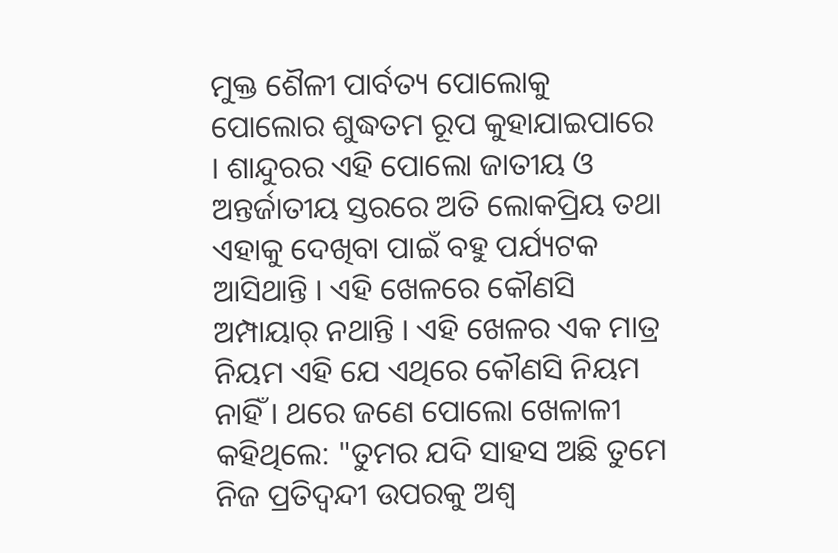ମୁକ୍ତ ଶୈଳୀ ପାର୍ବତ୍ୟ ପୋଲୋକୁ ପୋଲୋର ଶୁଦ୍ଧତମ ରୂପ କୁହାଯାଇପାରେ । ଶାନ୍ଦୁରର ଏହି ପୋଲୋ ଜାତୀୟ ଓ ଅନ୍ତର୍ଜାତୀୟ ସ୍ତରରେ ଅତି ଲୋକପ୍ରିୟ ତଥା ଏହାକୁ ଦେଖିବା ପାଇଁ ବହୁ ପର୍ଯ୍ୟଟକ ଆସିଥାନ୍ତି । ଏହି ଖେଳରେ କୌଣସି ଅମ୍ପାୟାର୍ ନଥାନ୍ତି । ଏହି ଖେଳର ଏକ ମାତ୍ର ନିୟମ ଏହି ଯେ ଏଥିରେ କୌଣସି ନିୟମ ନାହିଁ । ଥରେ ଜଣେ ପୋଲୋ ଖେଳାଳୀ କହିଥିଲେ: "ତୁମର ଯଦି ସାହସ ଅଛି ତୁମେ ନିଜ ପ୍ରତିଦ୍ୱନ୍ଦୀ ଉପରକୁ ଅଶ୍ୱ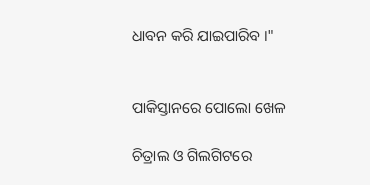ଧାବନ କରି ଯାଇପାରିବ ।"


ପାକିସ୍ତାନରେ ପୋଲୋ ଖେଳ

ଚିତ୍ରାଲ ଓ ଗିଲଗିଟରେ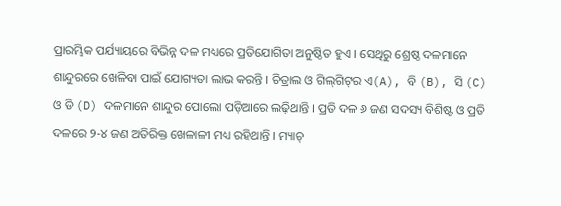ପ୍ରାରମ୍ଭିକ ପର୍ଯ୍ୟାୟରେ ବିଭିନ୍ନ ଦଳ ମଧ୍ୟରେ ପ୍ରତିଯୋଗିତା ଅନୁଷ୍ଠିତ ହୁଏ । ସେଥିରୁ ଶ୍ରେଷ୍ଠ ଦଳମାନେ ଶାନ୍ଦୁରରେ ଖେଳିବା ପାଇଁ ଯୋଗ୍ୟତା ଲାଭ କରନ୍ତି । ଚିତ୍ରାଲ ଓ ଗିଲ୍‍ଗିଟ୍‍ର ଏ(A), ବି (B), ସି (C) ଓ ଡି (D) ଦଳମାନେ ଶାନ୍ଦୁର ପୋଲୋ ପଡ଼ିଆରେ ଲଢ଼ିଥାନ୍ତି । ପ୍ରତି ଦଳ ୬ ଜଣ ସଦସ୍ୟ ବିଶିଷ୍ଟ ଓ ପ୍ରତି ଦଳରେ ୨-୪ ଜଣ ଅତିରିକ୍ତ ଖେଳାଳୀ ମଧ୍ୟ ରହିଥାନ୍ତି । ମ୍ୟାଚ୍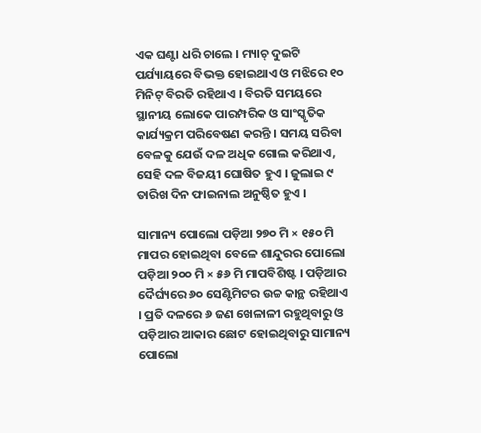ଏକ ଘଣ୍ଟା ଧରି ଚାଲେ । ମ୍ୟାଚ୍ ଦୁଇଟି ପର୍ଯ୍ୟାୟରେ ବିଭକ୍ତ ହୋଇଥାଏ ଓ ମଝିରେ ୧୦ ମିନିଟ୍ ବିରତି ରହିଥାଏ । ବିରତି ସମୟରେ ସ୍ଥାନୀୟ ଲୋକେ ପାରମ୍ପରିକ ଓ ସାଂସ୍କୃତିକ କାର୍ଯ୍ୟକ୍ରମ ପରିବେଷଣ କରନ୍ତି । ସମୟ ସରିବା ବେଳକୁ ଯେଉଁ ଦଳ ଅଧିକ ଗୋଲ କରିଥାଏ, ସେହି ଦଳ ବିଜୟୀ ଘୋଷିତ ହୁଏ । ଜୁଲାଇ ୯ ତାରିଖ ଦିନ ଫାଇନାଲ ଅନୁଷ୍ଠିତ ହୁଏ ।

ସାମାନ୍ୟ ପୋଲୋ ପଡ଼ିଆ ୨୭୦ ମି × ୧୫୦ ମି ମାପର ହୋଇଥିବା ବେଳେ ଶାନ୍ଦୁରର ପୋଲୋ ପଡ଼ିଆ ୨୦୦ ମି × ୫୬ ମି ମାପବିଶିଷ୍ଟ । ପଡ଼ିଆର ଦୈର୍ଘ୍ୟରେ ୬୦ ସେଣ୍ଟିମିଟର ଉଚ୍ଚ କାନ୍ଥ ରହିଥାଏ । ପ୍ରତି ଦଳରେ ୬ ଜଣ ଖେଳାଳୀ ରହୁଥିବାରୁ ଓ ପଡ଼ିଆର ଆକାର ଛୋଟ ହୋଇଥିବାରୁ ସାମାନ୍ୟ ପୋଲୋ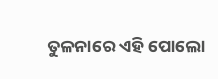ତୁଳନାରେ ଏହି ପୋଲୋ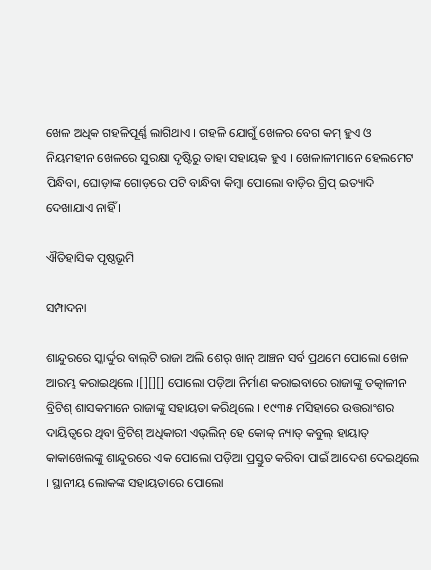ଖେଳ ଅଧିକ ଗହଳିପୂର୍ଣ୍ଣ ଲାଗିଥାଏ । ଗହଳି ଯୋଗୁଁ ଖେଳର ବେଗ କମ୍ ହୁଏ ଓ ନିୟମହୀନ ଖେଳରେ ସୁରକ୍ଷା ଦୃଷ୍ଟିରୁ ତାହା ସହାୟକ ହୁଏ । ଖେଳାଳୀମାନେ ହେଲମେଟ ପିନ୍ଧିବା, ଘୋଡ଼ାଙ୍କ ଗୋଡ଼ରେ ପଟି ବାନ୍ଧିବା କିମ୍ବା ପୋଲୋ ବାଡ଼ିର ଗ୍ରିପ୍ ଇତ୍ୟାଦି ଦେଖାଯାଏ ନାହିଁ ।

ଐତିହାସିକ ପୃଷ୍ଠଭୂମି

ସମ୍ପାଦନା

ଶାନ୍ଦୁରରେ ସ୍କାର୍ଦ୍ଦୁର ବାଲ୍‍ଟି ରାଜା ଅଲି ଶେର୍ ଖାନ୍ ଆଞ୍ଚନ ସର୍ବ ପ୍ରଥମେ ପୋଲୋ ଖେଳ ଆରମ୍ଭ କରାଇଥିଲେ ।[][][] ପୋଲୋ ପଡ଼ିଆ ନିର୍ମାଣ କରାଇବାରେ ରାଜାଙ୍କୁ ତତ୍କାଳୀନ ବ୍ରିଟିଶ୍ ଶାସକମାନେ ରାଜାଙ୍କୁ ସହାୟତା କରିଥିଲେ । ୧୯୩୫ ମସିହାରେ ଉତ୍ତରାଂଶର ଦାୟିତ୍ୱରେ ଥିବା ବ୍ରିଟିଶ୍ ଅଧିକାରୀ ଏଭ୍‍ଲିନ୍ ହେ କୋବ୍ବ୍ ନ୍ୟାତ୍ କବୁଲ୍ ହାୟାତ୍ କାକାଖେଲଙ୍କୁ ଶାନ୍ଦୁରରେ ଏକ ପୋଲୋ ପଡ଼ିଆ ପ୍ରସ୍ତୁତ କରିବା ପାଇଁ ଆଦେଶ ଦେଇଥିଲେ । ସ୍ଥାନୀୟ ଲୋକଙ୍କ ସହାୟତାରେ ପୋଲୋ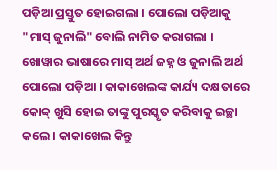ପଡ଼ିଆ ପ୍ରସ୍ତୁତ ହୋଇଗଲା । ପୋଲୋ ପଡ଼ିଆକୁ "ମାସ୍ ଜୁନାଲି" ବୋଲି ନାମିତ କରାଗଲା । ଖୋୱାର ଭାଷାରେ ମାସ୍ ଅର୍ଥ ଜହ୍ନ ଓ ଜୁନାଲି ଅର୍ଥ ପୋଲୋ ପଡ଼ିଆ । କାକାଖେଲଙ୍କ କାର୍ଯ୍ୟ ଦକ୍ଷତାରେ କୋବ୍ବ୍ ଖୁସି ହୋଇ ତାଙ୍କୁ ପୁରସ୍କୃତ କରିବାକୁ ଇଚ୍ଛା କଲେ । କାକାଖେଲ କିନ୍ତୁ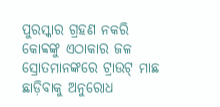ପୁରସ୍କାର ଗ୍ରହଣ ନକରି କୋବ୍ବଙ୍କୁ ଏଠାକାର ଜଳ ସ୍ରୋତମାନଙ୍କରେ ଟ୍ରାଉଟ୍ ମାଛ ଛାଡ଼ିବାକୁ ଅନୁରୋଧ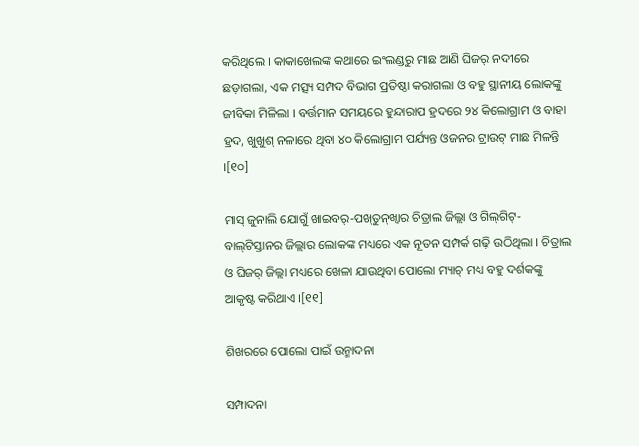କରିଥିଲେ । କାକାଖେଲଙ୍କ କଥାରେ ଇଂଲଣ୍ଡରୁ ମାଛ ଆଣି ଘିଜର୍ ନଦୀରେ ଛଡ଼ାଗଲା, ଏକ ମତ୍ସ୍ୟ ସମ୍ପଦ ବିଭାଗ ପ୍ରତିଷ୍ଠା କରାଗଲା ଓ ବହୁ ସ୍ଥାନୀୟ ଲୋକଙ୍କୁ ଜୀବିକା ମିଳିଲା । ବର୍ତ୍ତମାନ ସମୟରେ ହୁନ୍ଦାରାପ ହ୍ରଦରେ ୨୪ କିଲୋଗ୍ରାମ ଓ ବାହା ହ୍ରଦ, ଖୁଖୁଶ୍ ନଳାରେ ଥିବା ୪୦ କିଲୋଗ୍ରାମ ପର୍ଯ୍ୟନ୍ତ ଓଜନର ଟ୍ରାଉଟ୍ ମାଛ ମିଳନ୍ତି ।[୧୦]

ମାସ୍ ଜୁନାଲି ଯୋଗୁଁ ଖାଇବର୍-ପଖ୍‍ତୁନ୍‍ଖ୍ୱାର ଚିତ୍ରାଲ ଜିଲ୍ଲା ଓ ଗିଲ୍‍ଗିଟ୍-ବାଲ୍‍ଟିସ୍ତାନର ଜିଲ୍ଲାର ଲୋକଙ୍କ ମଧ୍ୟରେ ଏକ ନୂତନ ସମ୍ପର୍କ ଗଢ଼ି ଉଠିଥିଲା । ଚିତ୍ରାଲ ଓ ଘିଜର୍ ଜିଲ୍ଲା ମଧ୍ୟରେ ଖେଳା ଯାଉଥିବା ପୋଲୋ ମ୍ୟାଚ୍ ମଧ୍ୟ ବହୁ ଦର୍ଶକଙ୍କୁ ଆକୃଷ୍ଟ କରିଥାଏ ।[୧୧]

ଶିଖରରେ ପୋଲୋ ପାଇଁ ଉନ୍ମାଦନା

ସମ୍ପାଦନା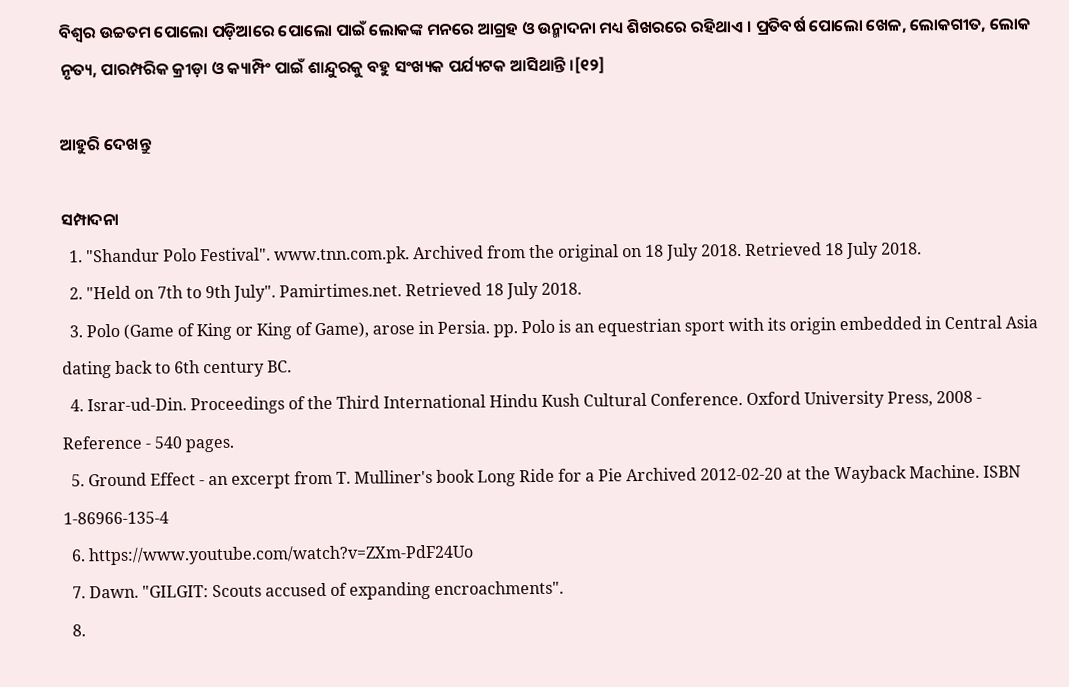ବିଶ୍ୱର ଉଚ୍ଚତମ ପୋଲୋ ପଡ଼ିଆରେ ପୋଲୋ ପାଇଁ ଲୋକଙ୍କ ମନରେ ଆଗ୍ରହ ଓ ଉନ୍ମାଦନା ମଧ୍ୟ ଶିଖରରେ ରହିଥାଏ । ପ୍ରତିବର୍ଷ ପୋଲୋ ଖେଳ, ଲୋକଗୀତ, ଲୋକ ନୃତ୍ୟ, ପାରମ୍ପରିକ କ୍ରୀଡ଼ା ଓ କ୍ୟାମ୍ପିଂ ପାଇଁ ଶାନ୍ଦୁରକୁ ବହୁ ସଂଖ୍ୟକ ପର୍ଯ୍ୟଟକ ଆସିଥାନ୍ତି ।[୧୨]

ଆହୁରି ଦେଖନ୍ତୁ

ସମ୍ପାଦନା
  1. "Shandur Polo Festival". www.tnn.com.pk. Archived from the original on 18 July 2018. Retrieved 18 July 2018.
  2. "Held on 7th to 9th July". Pamirtimes.net. Retrieved 18 July 2018.
  3. Polo (Game of King or King of Game), arose in Persia. pp. Polo is an equestrian sport with its origin embedded in Central Asia dating back to 6th century BC.
  4. Israr-ud-Din. Proceedings of the Third International Hindu Kush Cultural Conference. Oxford University Press, 2008 - Reference - 540 pages.
  5. Ground Effect - an excerpt from T. Mulliner's book Long Ride for a Pie Archived 2012-02-20 at the Wayback Machine. ISBN 1-86966-135-4
  6. https://www.youtube.com/watch?v=ZXm-PdF24Uo
  7. Dawn. "GILGIT: Scouts accused of expanding encroachments".
  8.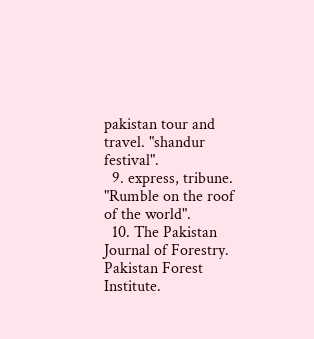pakistan tour and travel. "shandur festival".
  9. express, tribune. "Rumble on the roof of the world".
  10. The Pakistan Journal of Forestry. Pakistan Forest Institute.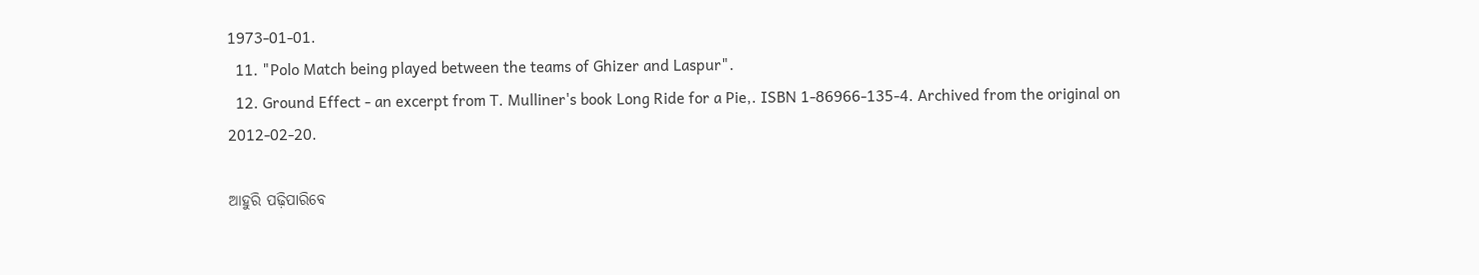1973-01-01.
  11. "Polo Match being played between the teams of Ghizer and Laspur".
  12. Ground Effect - an excerpt from T. Mulliner's book Long Ride for a Pie,. ISBN 1-86966-135-4. Archived from the original on 2012-02-20.

ଆହୁରି ପଢ଼ିପାରିବେ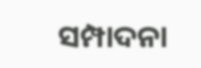ସମ୍ପାଦନା